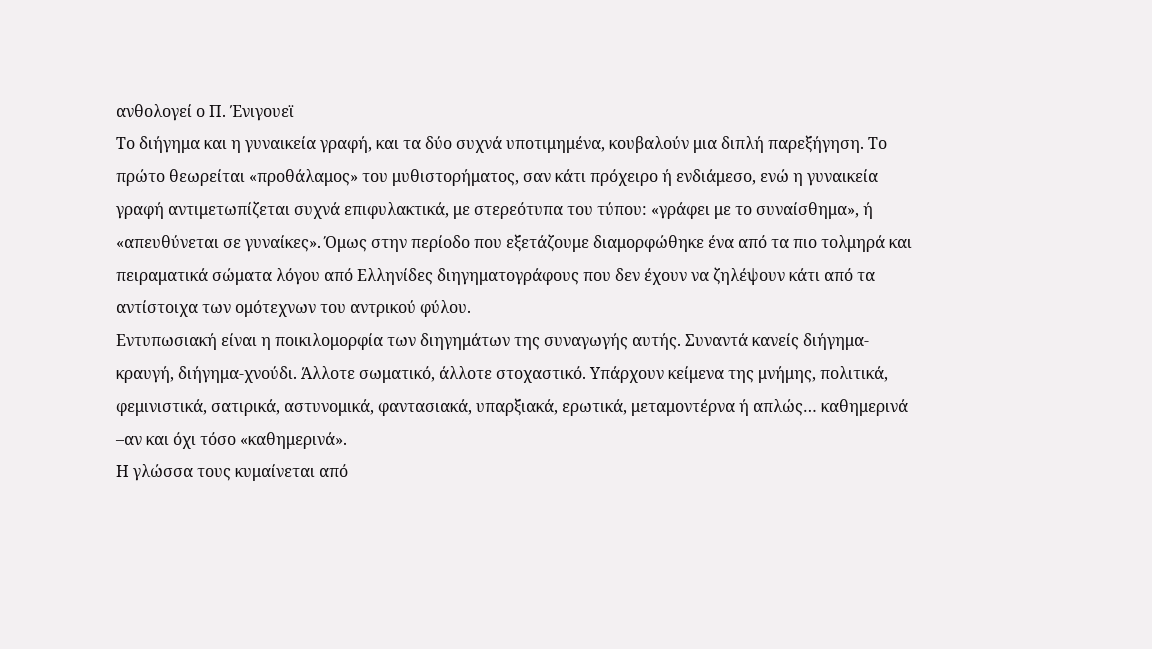ανθολογεί ο Π. Ένιγουεϊ
Το διήγημα και η γυναικεία γραφή, και τα δύο συχνά υποτιμημένα, κουβαλούν μια διπλή παρεξήγηση. Το πρώτο θεωρείται «προθάλαμος» του μυθιστορήματος, σαν κάτι πρόχειρο ή ενδιάμεσο, ενώ η γυναικεία γραφή αντιμετωπίζεται συχνά επιφυλακτικά, με στερεότυπα του τύπου: «γράφει με το συναίσθημα», ή «απευθύνεται σε γυναίκες». Όμως στην περίοδο που εξετάζουμε διαμορφώθηκε ένα από τα πιο τολμηρά και πειραματικά σώματα λόγου από Ελληνίδες διηγηματογράφους που δεν έχουν να ζηλέψουν κάτι από τα αντίστοιχα των ομότεχνων του αντρικού φύλου.
Εντυπωσιακή είναι η ποικιλομορφία των διηγημάτων της συναγωγής αυτής. Συναντά κανείς διήγημα-κραυγή, διήγημα-χνούδι. Άλλοτε σωματικό, άλλοτε στοχαστικό. Υπάρχουν κείμενα της μνήμης, πολιτικά, φεμινιστικά, σατιρικά, αστυνομικά, φαντασιακά, υπαρξιακά, ερωτικά, μεταμοντέρνα ή απλώς… καθημερινά –αν και όχι τόσο «καθημερινά».
Η γλώσσα τους κυμαίνεται από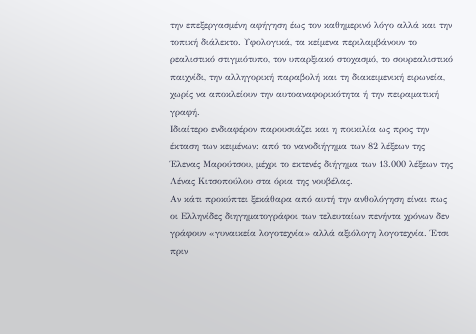την επεξεργασμένη αφήγηση έως τον καθημερινό λόγο αλλά και την τοπική διάλεκτο. Υφολογικά, τα κείμενα περιλαμβάνουν το ρεαλιστικό στιγμιότυπο, τον υπαρξιακό στοχασμό, το σουρεαλιστικό παιχνίδι, την αλληγορική παραβολή και τη διακειμενική ειρωνεία, χωρίς να αποκλείουν την αυτοαναφορικότητα ή την πειραματική γραφή.
Ιδιαίτερο ενδιαφέρον παρουσιάζει και η ποικιλία ως προς την έκταση των κειμένων: από το νανοδιήγημα των 82 λέξεων της Έλενας Μαρούτσου, μέχρι το εκτενές διήγημα των 13.000 λέξεων της Λένας Κιτσοπούλου στα όρια της νουβέλας.
Αν κάτι προκύπτει ξεκάθαρα από αυτή την ανθολόγηση είναι πως οι Ελληνίδες διηγηματογράφοι των τελευταίων πενήντα χρόνων δεν γράφουν «γυναικεία λογοτεχνία» αλλά αξιόλογη λογοτεχνία. Έτσι πριν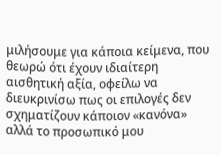μιλήσουμε για κάποια κείμενα, που θεωρώ ότι έχουν ιδιαίτερη αισθητική αξία, οφείλω να διευκρινίσω πως οι επιλογές δεν σχηματίζουν κάποιον «κανόνα» αλλά το προσωπικό μου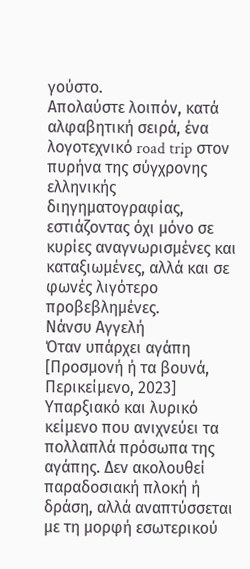γούστο.
Απολαύστε λοιπόν, κατά αλφαβητική σειρά, ένα λογοτεχνικό road trip στον πυρήνα της σύγχρονης ελληνικής διηγηματογραφίας, εστιάζοντας όχι μόνο σε κυρίες αναγνωρισμένες και καταξιωμένες, αλλά και σε φωνές λιγότερο προβεβλημένες.
Νάνσυ Αγγελή
Όταν υπάρχει αγάπη
[Προσμονή ή τα βουνά, Περικείμενο, 2023]
Υπαρξιακό και λυρικό κείμενο που ανιχνεύει τα πολλαπλά πρόσωπα της αγάπης. Δεν ακολουθεί παραδοσιακή πλοκή ή δράση, αλλά αναπτύσσεται με τη μορφή εσωτερικού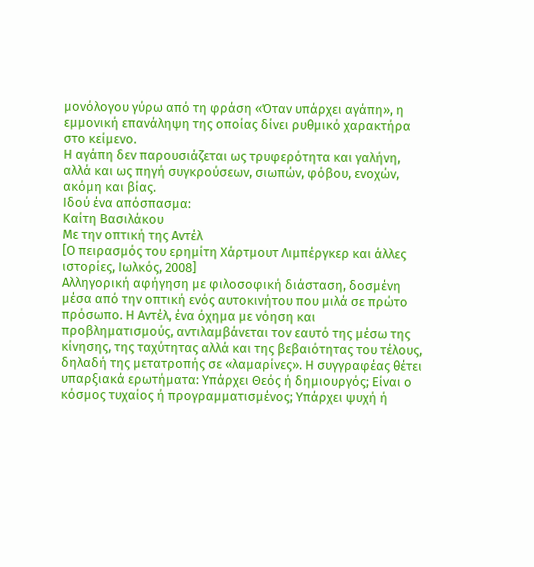μονόλογου γύρω από τη φράση «Όταν υπάρχει αγάπη», η εμμονική επανάληψη της οποίας δίνει ρυθμικό χαρακτήρα στο κείμενο.
Η αγάπη δεν παρουσιάζεται ως τρυφερότητα και γαλήνη, αλλά και ως πηγή συγκρούσεων, σιωπών, φόβου, ενοχών, ακόμη και βίας.
Ιδού ένα απόσπασμα:
Καίτη Βασιλάκου
Με την οπτική της Αντέλ
[Ο πειρασμός του ερημίτη Χάρτμουτ Λιμπέργκερ και άλλες ιστορίες, Ιωλκός, 2008]
Αλληγορική αφήγηση με φιλοσοφική διάσταση, δοσμένη μέσα από την οπτική ενός αυτοκινήτου που μιλά σε πρώτο πρόσωπο. Η Αντέλ, ένα όχημα με νόηση και προβληματισμούς, αντιλαμβάνεται τον εαυτό της μέσω της κίνησης, της ταχύτητας αλλά και της βεβαιότητας του τέλους, δηλαδή της μετατροπής σε «λαμαρίνες». Η συγγραφέας θέτει υπαρξιακά ερωτήματα: Υπάρχει Θεός ή δημιουργός; Είναι ο κόσμος τυχαίος ή προγραμματισμένος; Υπάρχει ψυχή ή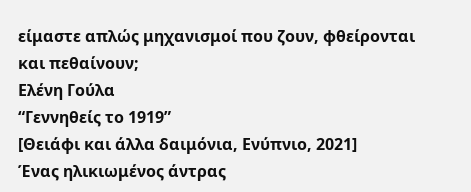είμαστε απλώς μηχανισμοί που ζουν, φθείρονται και πεθαίνουν;
Ελένη Γούλα
“Γεννηθείς το 1919”
[Θειάφι και άλλα δαιμόνια, Ενύπνιο, 2021]
Ένας ηλικιωμένος άντρας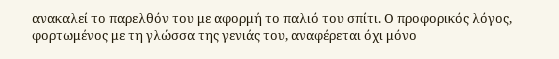ανακαλεί το παρελθόν του με αφορμή το παλιό του σπίτι. Ο προφορικός λόγος, φορτωμένος με τη γλώσσα της γενιάς του, αναφέρεται όχι μόνο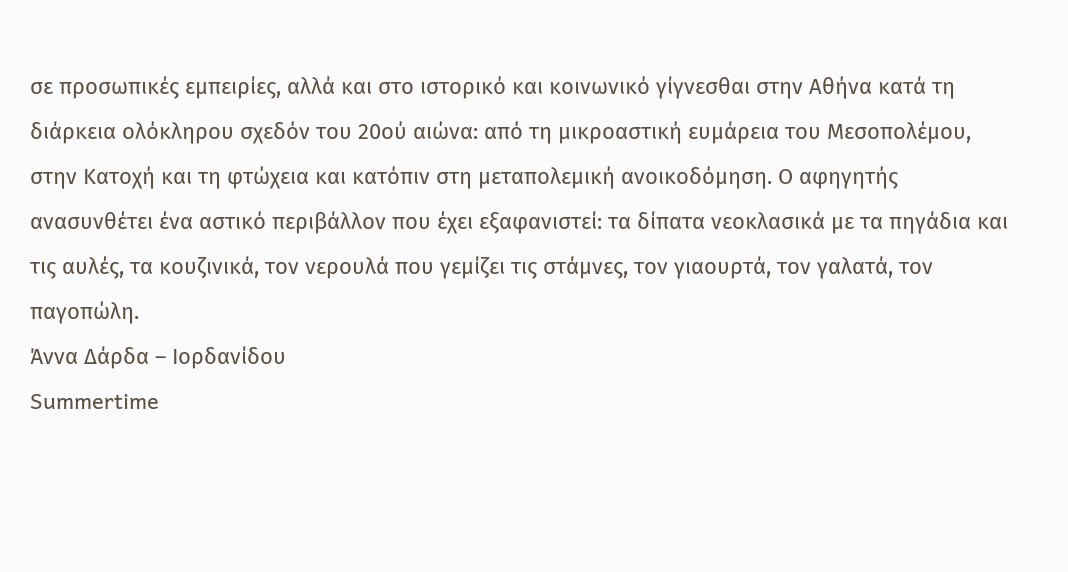σε προσωπικές εμπειρίες, αλλά και στο ιστορικό και κοινωνικό γίγνεσθαι στην Αθήνα κατά τη διάρκεια ολόκληρου σχεδόν του 20ού αιώνα: από τη μικροαστική ευμάρεια του Μεσοπολέμου, στην Κατοχή και τη φτώχεια και κατόπιν στη μεταπολεμική ανοικοδόμηση. Ο αφηγητής ανασυνθέτει ένα αστικό περιβάλλον που έχει εξαφανιστεί: τα δίπατα νεοκλασικά με τα πηγάδια και τις αυλές, τα κουζινικά, τον νερουλά που γεμίζει τις στάμνες, τον γιαουρτά, τον γαλατά, τον παγοπώλη.
Άννα Δάρδα – Ιορδανίδου
Summertime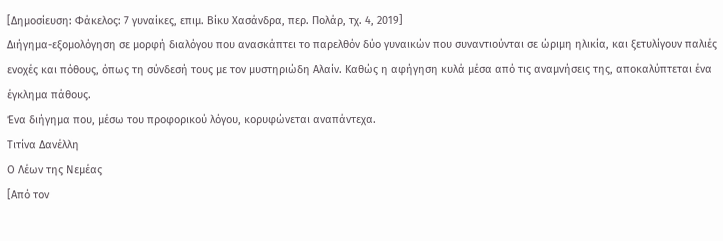[Δημοσίευση: Φάκελος: 7 γυναίκες, επιμ. Βίκυ Χασάνδρα, περ. Πολάρ, τχ. 4, 2019]
Διήγημα-εξομολόγηση σε μορφή διαλόγου που ανασκάπτει το παρελθόν δύο γυναικών που συναντιούνται σε ώριμη ηλικία, και ξετυλίγουν παλιές ενοχές και πόθους, όπως τη σύνδεσή τους με τον μυστηριώδη Αλαίν. Καθώς η αφήγηση κυλά μέσα από τις αναμνήσεις της, αποκαλύπτεται ένα έγκλημα πάθους.
Ένα διήγημα που, μέσω του προφορικού λόγου, κορυφώνεται αναπάντεχα.
Τιτίνα Δανέλλη
Ο Λέων της Νεμέας
[Από τον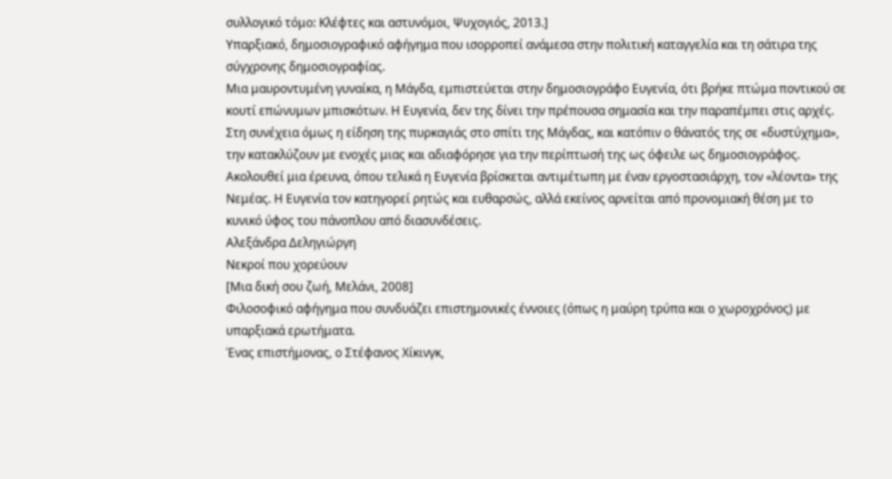συλλογικό τόμο: Κλέφτες και αστυνόμοι, Ψυχογιός, 2013.]
Υπαρξιακό, δημοσιογραφικό αφήγημα που ισορροπεί ανάμεσα στην πολιτική καταγγελία και τη σάτιρα της σύγχρονης δημοσιογραφίας.
Μια μαυροντυμένη γυναίκα, η Μάγδα, εμπιστεύεται στην δημοσιογράφο Ευγενία, ότι βρήκε πτώμα ποντικού σε κουτί επώνυμων μπισκότων. Η Ευγενία, δεν της δίνει την πρέπουσα σημασία και την παραπέμπει στις αρχές. Στη συνέχεια όμως η είδηση της πυρκαγιάς στο σπίτι της Μάγδας, και κατόπιν ο θάνατός της σε «δυστύχημα», την κατακλύζουν με ενοχές μιας και αδιαφόρησε για την περίπτωσή της ως όφειλε ως δημοσιογράφος.
Ακολουθεί μια έρευνα, όπου τελικά η Ευγενία βρίσκεται αντιμέτωπη με έναν εργοστασιάρχη, τον «λέοντα» της Νεμέας. Η Ευγενία τον κατηγορεί ρητώς και ευθαρσώς, αλλά εκείνος αρνείται από προνομιακή θέση με το κυνικό ύφος του πάνοπλου από διασυνδέσεις.
Αλεξάνδρα Δεληγιώργη
Νεκροί που χορεύουν
[Μια δική σου ζωή, Μελάνι, 2008]
Φιλοσοφικό αφήγημα που συνδυάζει επιστημονικές έννοιες (όπως η μαύρη τρύπα και ο χωροχρόνος) με υπαρξιακά ερωτήματα.
Ένας επιστήμονας, ο Στέφανος Χίκινγκ,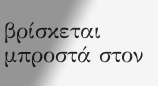βρίσκεται μπροστά στον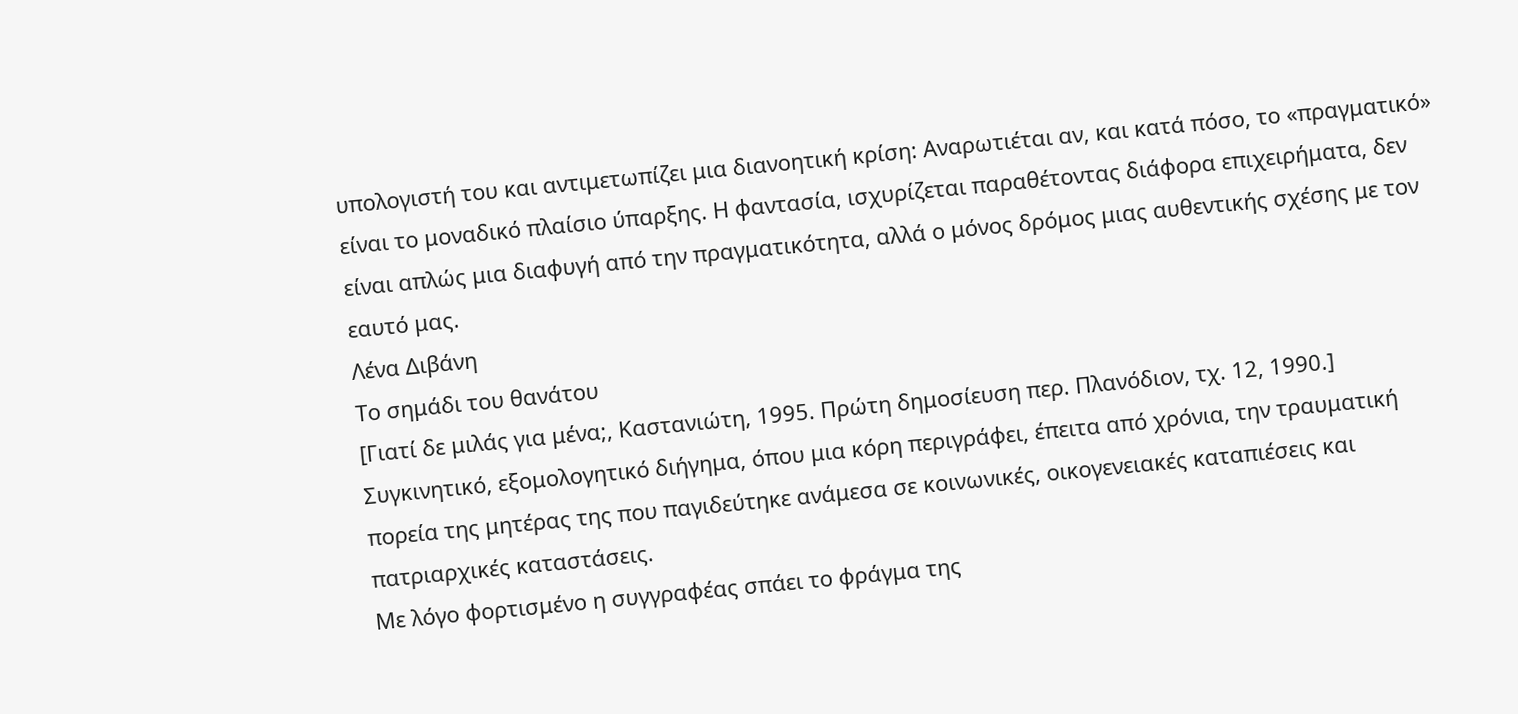υπολογιστή του και αντιμετωπίζει μια διανοητική κρίση: Αναρωτιέται αν, και κατά πόσο, το «πραγματικό» είναι το μοναδικό πλαίσιο ύπαρξης. Η φαντασία, ισχυρίζεται παραθέτοντας διάφορα επιχειρήματα, δεν είναι απλώς μια διαφυγή από την πραγματικότητα, αλλά ο μόνος δρόμος μιας αυθεντικής σχέσης με τον εαυτό μας.
Λένα Διβάνη
Το σημάδι του θανάτου
[Γιατί δε μιλάς για μένα;, Καστανιώτη, 1995. Πρώτη δημοσίευση περ. Πλανόδιον, τχ. 12, 1990.]
Συγκινητικό, εξομολογητικό διήγημα, όπου μια κόρη περιγράφει, έπειτα από χρόνια, την τραυματική πορεία της μητέρας της που παγιδεύτηκε ανάμεσα σε κοινωνικές, οικογενειακές καταπιέσεις και πατριαρχικές καταστάσεις.
Με λόγο φορτισμένο η συγγραφέας σπάει το φράγμα της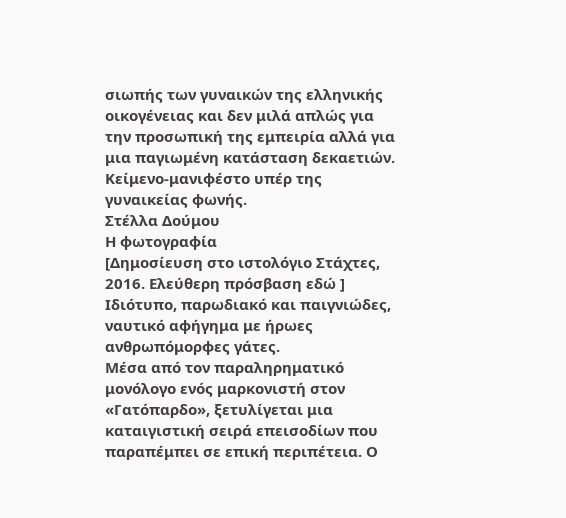σιωπής των γυναικών της ελληνικής οικογένειας και δεν μιλά απλώς για την προσωπική της εμπειρία αλλά για μια παγιωμένη κατάσταση δεκαετιών.
Κείμενο-μανιφέστο υπέρ της γυναικείας φωνής.
Στέλλα Δούμου
Η φωτογραφία
[Δημοσίευση στο ιστολόγιο Στάχτες, 2016. Ελεύθερη πρόσβαση εδώ ]
Ιδιότυπο, παρωδιακό και παιγνιώδες, ναυτικό αφήγημα με ήρωες ανθρωπόμορφες γάτες.
Μέσα από τον παραληρηματικό μονόλογο ενός μαρκονιστή στον «Γατόπαρδο», ξετυλίγεται μια καταιγιστική σειρά επεισοδίων που παραπέμπει σε επική περιπέτεια. Ο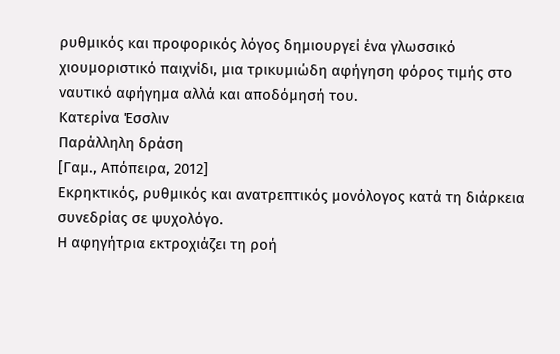ρυθμικός και προφορικός λόγος δημιουργεί ένα γλωσσικό χιουμοριστικό παιχνίδι, μια τρικυμιώδη αφήγηση φόρος τιμής στο ναυτικό αφήγημα αλλά και αποδόμησή του.
Κατερίνα Έσσλιν
Παράλληλη δράση
[Γαμ., Απόπειρα, 2012]
Εκρηκτικός, ρυθμικός και ανατρεπτικός μονόλογος κατά τη διάρκεια συνεδρίας σε ψυχολόγο.
Η αφηγήτρια εκτροχιάζει τη ροή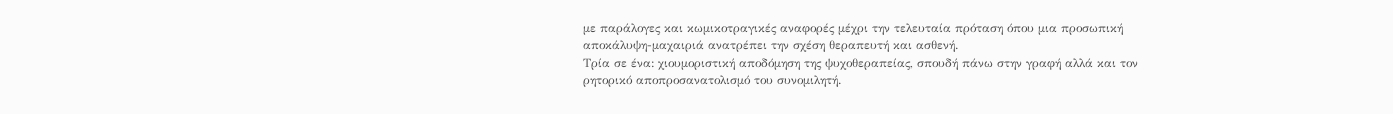με παράλογες και κωμικοτραγικές αναφορές μέχρι την τελευταία πρόταση όπου μια προσωπική αποκάλυψη-μαχαιριά ανατρέπει την σχέση θεραπευτή και ασθενή.
Τρία σε ένα: χιουμοριστική αποδόμηση της ψυχοθεραπείας, σπουδή πάνω στην γραφή αλλά και τον ρητορικό αποπροσανατολισμό του συνομιλητή.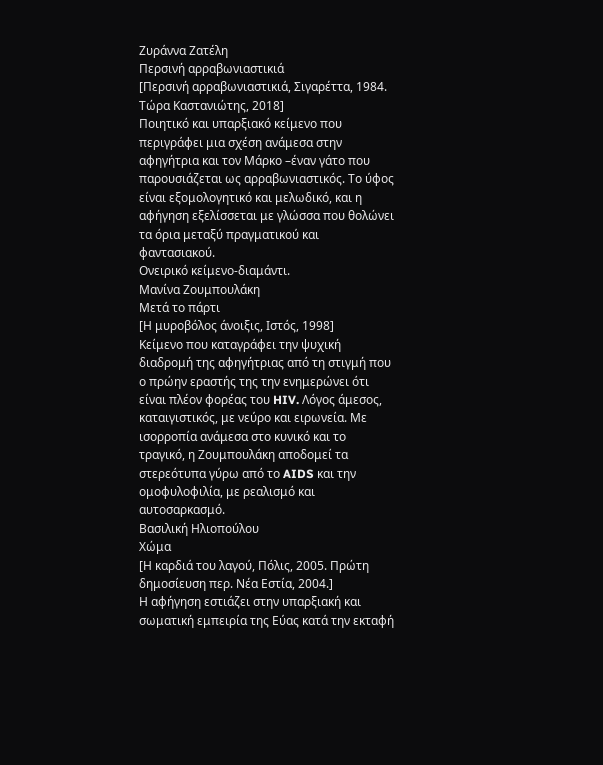Ζυράννα Ζατέλη
Περσινή αρραβωνιαστικιά
[Περσινή αρραβωνιαστικιά, Σιγαρέττα, 1984. Τώρα Καστανιώτης, 2018]
Ποιητικό και υπαρξιακό κείμενο που περιγράφει μια σχέση ανάμεσα στην αφηγήτρια και τον Μάρκο –έναν γάτο που παρουσιάζεται ως αρραβωνιαστικός. Το ύφος είναι εξομολογητικό και μελωδικό, και η αφήγηση εξελίσσεται με γλώσσα που θολώνει τα όρια μεταξύ πραγματικού και φαντασιακού.
Ονειρικό κείμενο-διαμάντι.
Μανίνα Ζουμπουλάκη
Μετά το πάρτι
[Η μυροβόλος άνοιξις, Ιστός, 1998]
Κείμενο που καταγράφει την ψυχική διαδρομή της αφηγήτριας από τη στιγμή που ο πρώην εραστής της την ενημερώνει ότι είναι πλέον φορέας του HIV. Λόγος άμεσος, καταιγιστικός, με νεύρο και ειρωνεία. Με ισορροπία ανάμεσα στο κυνικό και το τραγικό, η Ζουμπουλάκη αποδομεί τα στερεότυπα γύρω από το AIDS και την ομοφυλοφιλία, με ρεαλισμό και αυτοσαρκασμό.
Βασιλική Ηλιοπούλου
Χώμα
[Η καρδιά του λαγού, Πόλις, 2005. Πρώτη δημοσίευση περ. Νέα Εστία, 2004.]
Η αφήγηση εστιάζει στην υπαρξιακή και σωματική εμπειρία της Εύας κατά την εκταφή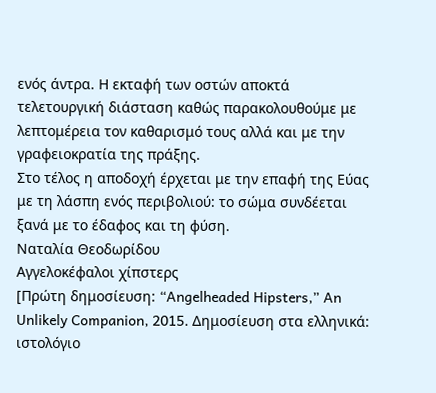ενός άντρα. Η εκταφή των οστών αποκτά τελετουργική διάσταση καθώς παρακολουθούμε με λεπτομέρεια τον καθαρισμό τους αλλά και με την γραφειοκρατία της πράξης.
Στο τέλος η αποδοχή έρχεται με την επαφή της Εύας με τη λάσπη ενός περιβολιού: το σώμα συνδέεται ξανά με το έδαφος και τη φύση.
Ναταλία Θεοδωρίδου
Αγγελοκέφαλοι χίπστερς
[Πρώτη δημοσίευση: “Angelheaded Hipsters,” An Unlikely Companion, 2015. Δημοσίευση στα ελληνικά: ιστολόγιο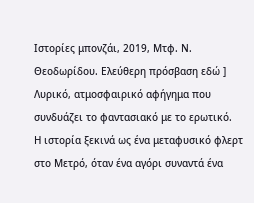Ιστορίες μπονζάι, 2019, Μτφ. Ν. Θεοδωρίδου. Ελεύθερη πρόσβαση εδώ ]
Λυρικό, ατμοσφαιρικό αφήγημα που συνδυάζει το φαντασιακό με το ερωτικό.
Η ιστορία ξεκινά ως ένα μεταφυσικό φλερτ στο Μετρό, όταν ένα αγόρι συναντά ένα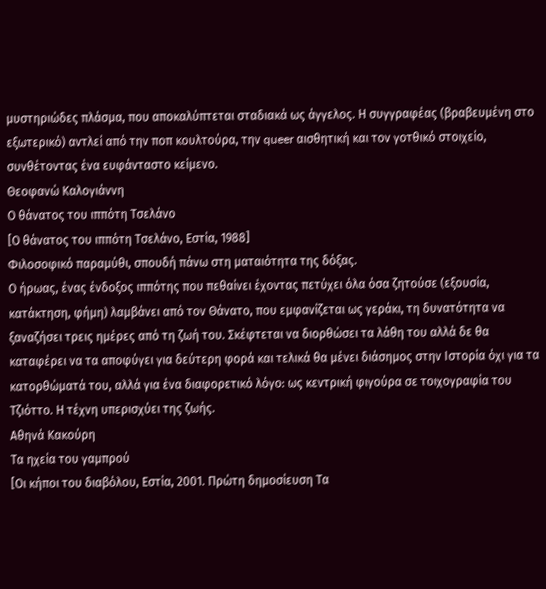μυστηριώδες πλάσμα, που αποκαλύπτεται σταδιακά ως άγγελος. Η συγγραφέας (βραβευμένη στο εξωτερικό) αντλεί από την ποπ κουλτούρα, την queer αισθητική και τον γοτθικό στοιχείο, συνθέτοντας ένα ευφάνταστο κείμενο.
Θεοφανώ Καλογιάννη
Ο θάνατος του ιππότη Τσελάνο
[Ο θάνατος του ιππότη Τσελάνο, Εστία, 1988]
Φιλοσοφικό παραμύθι, σπουδή πάνω στη ματαιότητα της δόξας.
Ο ήρωας, ένας ένδοξος ιππότης που πεθαίνει έχοντας πετύχει όλα όσα ζητούσε (εξουσία, κατάκτηση, φήμη) λαμβάνει από τον Θάνατο, που εμφανίζεται ως γεράκι, τη δυνατότητα να ξαναζήσει τρεις ημέρες από τη ζωή του. Σκέφτεται να διορθώσει τα λάθη του αλλά δε θα καταφέρει να τα αποφύγει για δεύτερη φορά και τελικά θα μένει διάσημος στην Ιστορία όχι για τα κατορθώματά του, αλλά για ένα διαφορετικό λόγο: ως κεντρική φιγούρα σε τοιχογραφία του Τζιόττο. Η τέχνη υπερισχύει της ζωής.
Αθηνά Κακούρη
Τα ηχεία του γαμπρού
[Οι κήποι του διαβόλου, Εστία, 2001. Πρώτη δημοσίευση Τα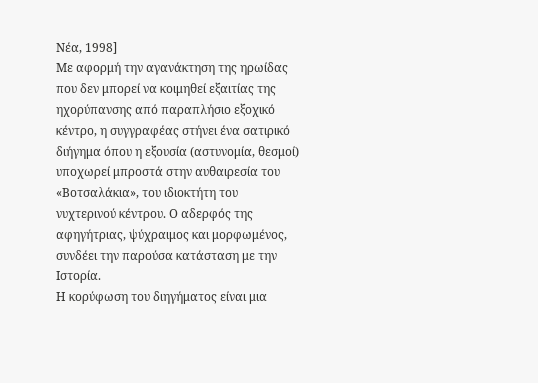Νέα, 1998]
Με αφορμή την αγανάκτηση της ηρωίδας που δεν μπορεί να κοιμηθεί εξαιτίας της ηχορύπανσης από παραπλήσιο εξοχικό κέντρο, η συγγραφέας στήνει ένα σατιρικό διήγημα όπου η εξουσία (αστυνομία, θεσμοί) υποχωρεί μπροστά στην αυθαιρεσία του «Βοτσαλάκια», του ιδιοκτήτη του νυχτερινού κέντρου. Ο αδερφός της αφηγήτριας, ψύχραιμος και μορφωμένος, συνδέει την παρούσα κατάσταση με την Ιστορία.
Η κορύφωση του διηγήματος είναι μια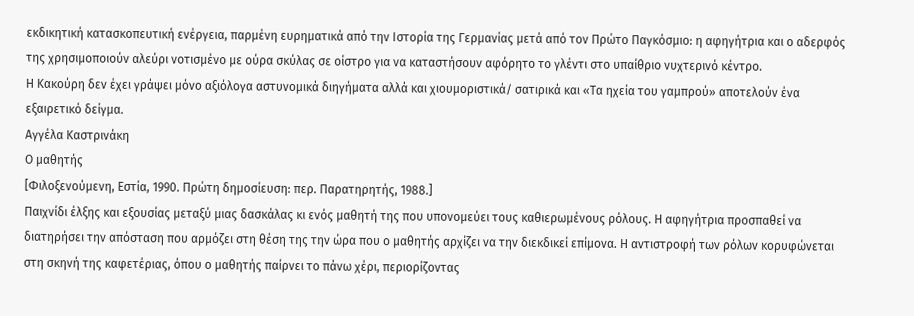εκδικητική κατασκοπευτική ενέργεια, παρμένη ευρηματικά από την Ιστορία της Γερμανίας μετά από τον Πρώτο Παγκόσμιο: η αφηγήτρια και ο αδερφός της χρησιμοποιούν αλεύρι νοτισμένο με ούρα σκύλας σε οίστρο για να καταστήσουν αφόρητο το γλέντι στο υπαίθριο νυχτερινό κέντρο.
Η Κακούρη δεν έχει γράψει μόνο αξιόλογα αστυνομικά διηγήματα αλλά και χιουμοριστικά/ σατιρικά και «Τα ηχεία του γαμπρού» αποτελούν ένα εξαιρετικό δείγμα.
Αγγέλα Καστρινάκη
Ο μαθητής
[Φιλοξενούμενη, Εστία, 1990. Πρώτη δημοσίευση: περ. Παρατηρητής, 1988.]
Παιχνίδι έλξης και εξουσίας μεταξύ μιας δασκάλας κι ενός μαθητή της που υπονομεύει τους καθιερωμένους ρόλους. Η αφηγήτρια προσπαθεί να διατηρήσει την απόσταση που αρμόζει στη θέση της την ώρα που ο μαθητής αρχίζει να την διεκδικεί επίμονα. Η αντιστροφή των ρόλων κορυφώνεται στη σκηνή της καφετέριας, όπου ο μαθητής παίρνει το πάνω χέρι, περιορίζοντας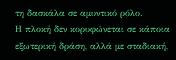τη δασκάλα σε αμυντικό ρόλο.
Η πλοκή δεν κορυφώνεται σε κάποια εξωτερική δράση, αλλά με σταδιακή,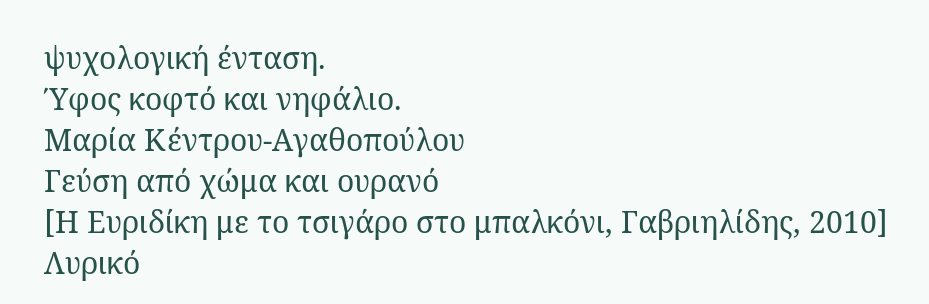ψυχολογική ένταση.
Ύφος κοφτό και νηφάλιο.
Μαρία Κέντρου-Αγαθοπούλου
Γεύση από χώμα και ουρανό
[Η Ευριδίκη με το τσιγάρο στο μπαλκόνι, Γαβριηλίδης, 2010]
Λυρικό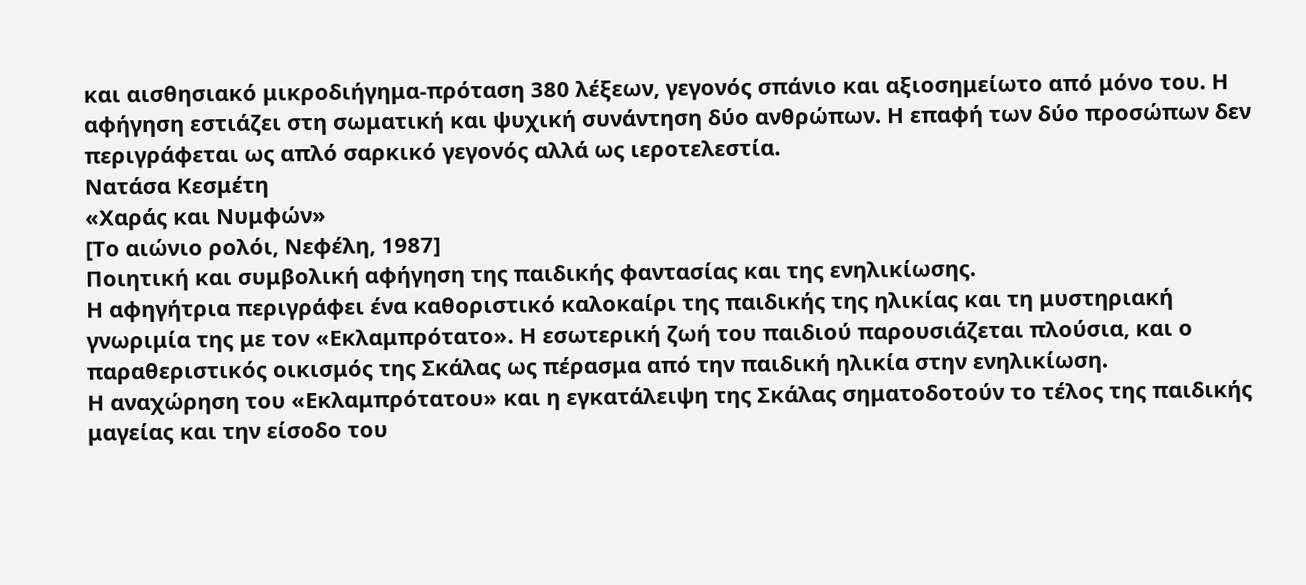και αισθησιακό μικροδιήγημα-πρόταση 380 λέξεων, γεγονός σπάνιο και αξιοσημείωτο από μόνο του. Η αφήγηση εστιάζει στη σωματική και ψυχική συνάντηση δύο ανθρώπων. Η επαφή των δύο προσώπων δεν περιγράφεται ως απλό σαρκικό γεγονός αλλά ως ιεροτελεστία.
Νατάσα Κεσμέτη
«Χαράς και Νυμφών»
[Το αιώνιο ρολόι, Νεφέλη, 1987]
Ποιητική και συμβολική αφήγηση της παιδικής φαντασίας και της ενηλικίωσης.
Η αφηγήτρια περιγράφει ένα καθοριστικό καλοκαίρι της παιδικής της ηλικίας και τη μυστηριακή γνωριμία της με τον «Εκλαμπρότατο». Η εσωτερική ζωή του παιδιού παρουσιάζεται πλούσια, και ο παραθεριστικός οικισμός της Σκάλας ως πέρασμα από την παιδική ηλικία στην ενηλικίωση.
Η αναχώρηση του «Εκλαμπρότατου» και η εγκατάλειψη της Σκάλας σηματοδοτούν το τέλος της παιδικής μαγείας και την είσοδο του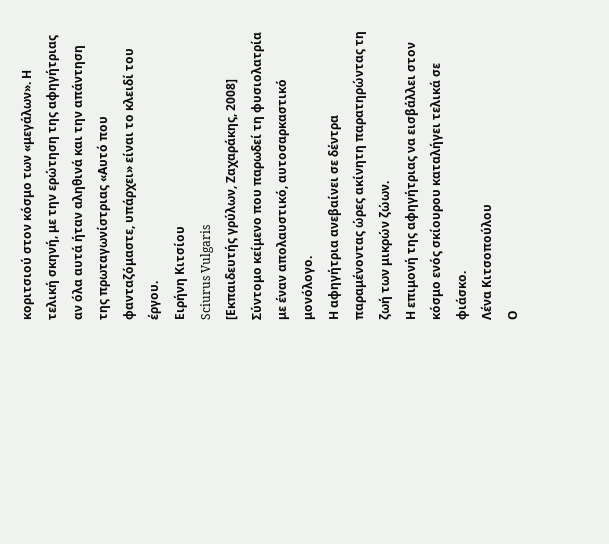κοριτσιού στον κόσμο των «μεγάλων». Η τελική σκηνή, με την ερώτηση της αφηγήτριας αν όλα αυτά ήταν αληθινά και την απάντηση της πρωταγωνίστριας «Αυτό που φανταζόμαστε, υπάρχει» είναι το κλειδί του έργου.
Ειρήνη Κιτσίου
Sciurus Vulgaris
[Εκπαιδευτής γρύλων, Ζαχαράκης, 2008]
Σύντομο κείμενο που παρωδεί τη φυσιολατρία με έναν απολαυστικό, αυτοσαρκαστικό μονόλογο.
Η αφηγήτρια ανεβαίνει σε δέντρα παραμένοντας ώρες ακίνητη παρατηρώντας τη ζωή των μικρών ζώων.
Η επιμονή της αφηγήτριας να εισβάλλει στον κόσμο ενός σκίουρου καταλήγει τελικά σε φιάσκο.
Λένα Κιτσοπούλου
Ο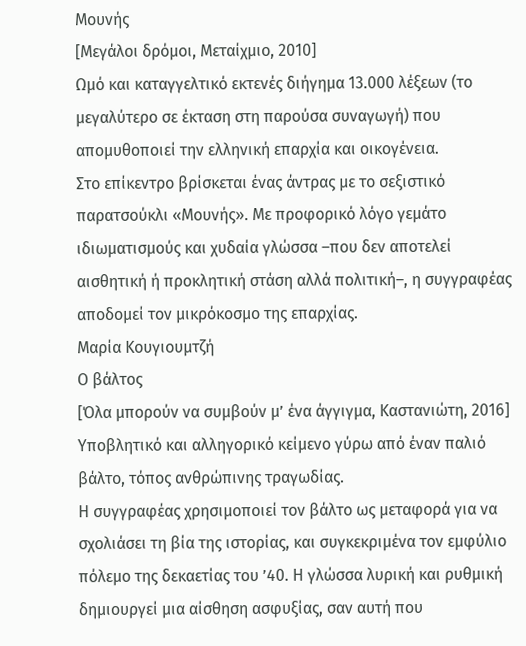Μουνής
[Μεγάλοι δρόμοι, Μεταίχμιο, 2010]
Ωμό και καταγγελτικό εκτενές διήγημα 13.000 λέξεων (το μεγαλύτερο σε έκταση στη παρούσα συναγωγή) που απομυθοποιεί την ελληνική επαρχία και οικογένεια.
Στο επίκεντρο βρίσκεται ένας άντρας με το σεξιστικό παρατσούκλι «Μουνής». Με προφορικό λόγο γεμάτο ιδιωματισμούς και χυδαία γλώσσα –που δεν αποτελεί αισθητική ή προκλητική στάση αλλά πολιτική–, η συγγραφέας αποδομεί τον μικρόκοσμο της επαρχίας.
Μαρία Κουγιουμτζή
Ο βάλτος
[Όλα μπορούν να συμβούν μ’ ένα άγγιγμα, Καστανιώτη, 2016]
Υποβλητικό και αλληγορικό κείμενο γύρω από έναν παλιό βάλτο, τόπος ανθρώπινης τραγωδίας.
Η συγγραφέας χρησιμοποιεί τον βάλτο ως μεταφορά για να σχολιάσει τη βία της ιστορίας, και συγκεκριμένα τον εμφύλιο πόλεμο της δεκαετίας του ’40. Η γλώσσα λυρική και ρυθμική δημιουργεί μια αίσθηση ασφυξίας, σαν αυτή που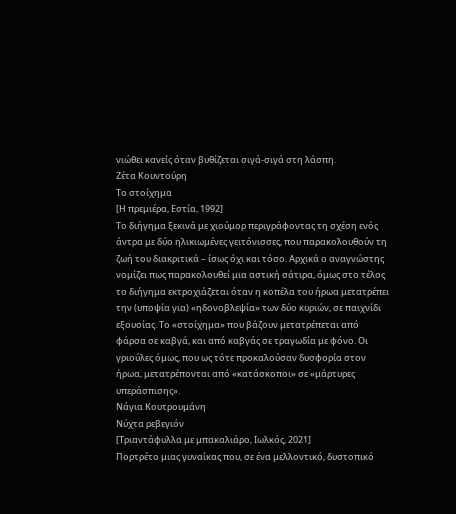νιώθει κανείς όταν βυθίζεται σιγά-σιγά στη λάσπη.
Ζέτα Κουντούρη
Το στοίχημα
[Η πρεμιέρα, Εστία, 1992]
Το διήγημα ξεκινά με χιούμορ περιγράφοντας τη σχέση ενός άντρα με δύο ηλικιωμένες γειτόνισσες, που παρακολουθούν τη ζωή του διακριτικά – ίσως όχι και τόσο. Αρχικά ο αναγνώστης νομίζει πως παρακολουθεί μια αστική σάτιρα, όμως στο τέλος το διήγημα εκτροχιάζεται όταν η κοπέλα του ήρωα μετατρέπει την (υποψία για) «ηδονοβλεψία» των δύο κυριών, σε παιχνίδι εξουσίας. Το «στοίχημα» που βάζουν μετατρέπεται από φάρσα σε καβγά, και από καβγάς σε τραγωδία με φόνο. Οι γριούλες όμως, που ως τότε προκαλούσαν δυσφορία στον ήρωα, μετατρέπονται από «κατάσκοποι» σε «μάρτυρες υπεράσπισης».
Νάγια Κουτρουμάνη
Νύχτα ρεβεγιόν
[Τριαντάφυλλα με μπακαλιάρο, Ιωλκός, 2021]
Πορτρέτο μιας γυναίκας που, σε ένα μελλοντικό, δυστοπικό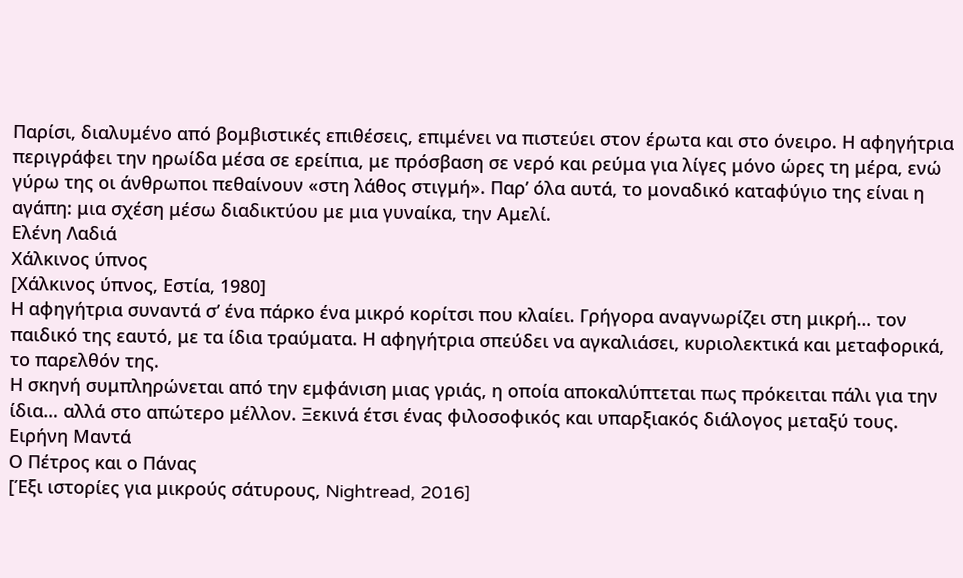Παρίσι, διαλυμένο από βομβιστικές επιθέσεις, επιμένει να πιστεύει στον έρωτα και στο όνειρο. Η αφηγήτρια περιγράφει την ηρωίδα μέσα σε ερείπια, με πρόσβαση σε νερό και ρεύμα για λίγες μόνο ώρες τη μέρα, ενώ γύρω της οι άνθρωποι πεθαίνουν «στη λάθος στιγμή». Παρ’ όλα αυτά, το μοναδικό καταφύγιο της είναι η αγάπη: μια σχέση μέσω διαδικτύου με μια γυναίκα, την Αμελί.
Ελένη Λαδιά
Χάλκινος ύπνος
[Χάλκινος ύπνος, Εστία, 1980]
Η αφηγήτρια συναντά σ’ ένα πάρκο ένα μικρό κορίτσι που κλαίει. Γρήγορα αναγνωρίζει στη μικρή… τον παιδικό της εαυτό, με τα ίδια τραύματα. Η αφηγήτρια σπεύδει να αγκαλιάσει, κυριολεκτικά και μεταφορικά, το παρελθόν της.
Η σκηνή συμπληρώνεται από την εμφάνιση μιας γριάς, η οποία αποκαλύπτεται πως πρόκειται πάλι για την ίδια… αλλά στο απώτερο μέλλον. Ξεκινά έτσι ένας φιλοσοφικός και υπαρξιακός διάλογος μεταξύ τους.
Ειρήνη Μαντά
Ο Πέτρος και ο Πάνας
[Έξι ιστορίες για μικρούς σάτυρους, Nightread, 2016]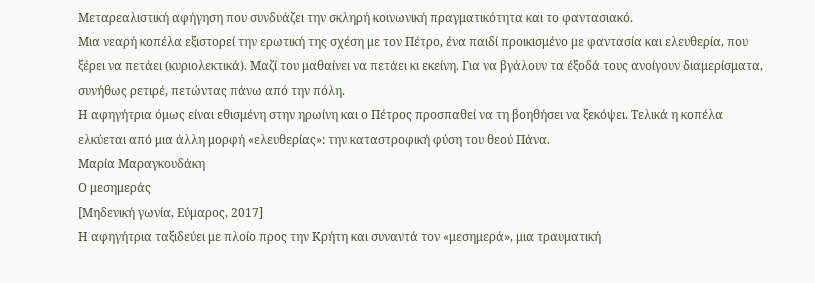Μεταρεαλιστική αφήγηση που συνδυάζει την σκληρή κοινωνική πραγματικότητα και το φαντασιακό.
Μια νεαρή κοπέλα εξιστορεί την ερωτική της σχέση με τον Πέτρο, ένα παιδί προικισμένο με φαντασία και ελευθερία, που ξέρει να πετάει (κυριολεκτικά). Μαζί του μαθαίνει να πετάει κι εκείνη. Για να βγάλουν τα έξοδά τους ανοίγουν διαμερίσματα, συνήθως ρετιρέ, πετώντας πάνω από την πόλη.
Η αφηγήτρια όμως είναι εθισμένη στην ηρωίνη και ο Πέτρος προσπαθεί να τη βοηθήσει να ξεκόψει. Τελικά η κοπέλα ελκύεται από μια άλλη μορφή «ελευθερίας»: την καταστροφική φύση του θεού Πάνα.
Μαρία Μαραγκουδάκη
Ο μεσημεράς
[Μηδενική γωνία, Εύμαρος, 2017]
Η αφηγήτρια ταξιδεύει με πλοίο προς την Κρήτη και συναντά τον «μεσημερά», μια τραυματική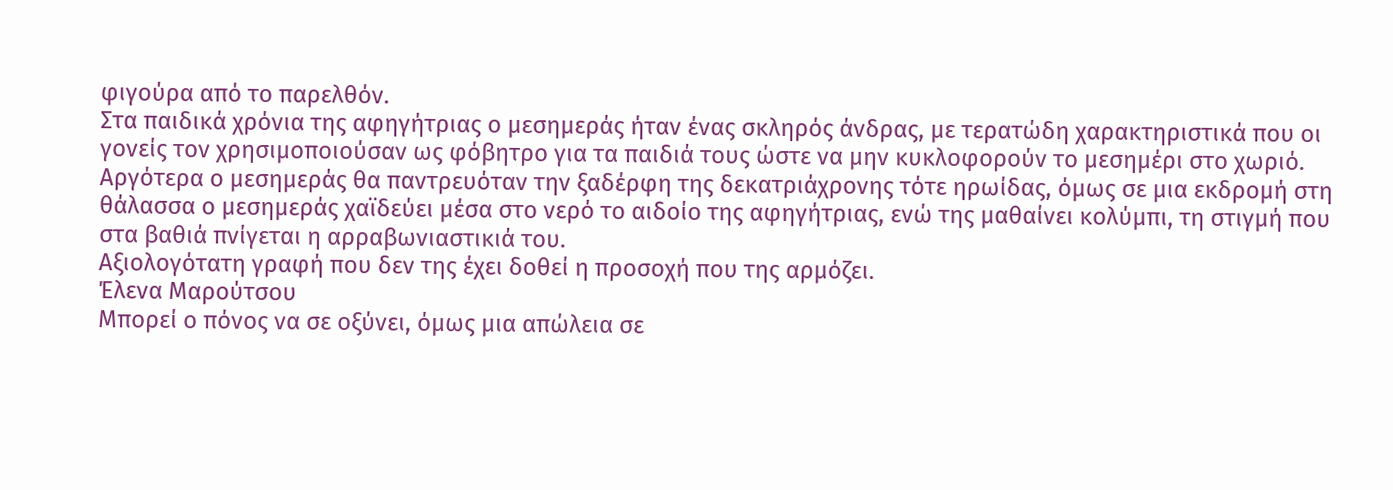φιγούρα από το παρελθόν.
Στα παιδικά χρόνια της αφηγήτριας ο μεσημεράς ήταν ένας σκληρός άνδρας, με τερατώδη χαρακτηριστικά που οι γονείς τον χρησιμοποιούσαν ως φόβητρο για τα παιδιά τους ώστε να μην κυκλοφορούν το μεσημέρι στο χωριό.
Αργότερα ο μεσημεράς θα παντρευόταν την ξαδέρφη της δεκατριάχρονης τότε ηρωίδας, όμως σε μια εκδρομή στη θάλασσα ο μεσημεράς χαϊδεύει μέσα στο νερό το αιδοίο της αφηγήτριας, ενώ της μαθαίνει κολύμπι, τη στιγμή που στα βαθιά πνίγεται η αρραβωνιαστικιά του.
Αξιολογότατη γραφή που δεν της έχει δοθεί η προσοχή που της αρμόζει.
Έλενα Μαρούτσου
Μπορεί ο πόνος να σε οξύνει, όμως μια απώλεια σε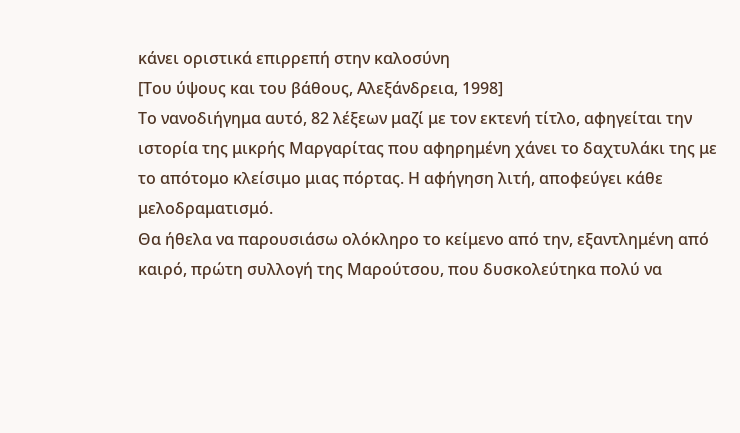κάνει οριστικά επιρρεπή στην καλοσύνη
[Του ύψους και του βάθους, Αλεξάνδρεια, 1998]
Το νανοδιήγημα αυτό, 82 λέξεων μαζί με τον εκτενή τίτλο, αφηγείται την ιστορία της μικρής Μαργαρίτας που αφηρημένη χάνει το δαχτυλάκι της με το απότομο κλείσιμο μιας πόρτας. Η αφήγηση λιτή, αποφεύγει κάθε μελοδραματισμό.
Θα ήθελα να παρουσιάσω ολόκληρο το κείμενο από την, εξαντλημένη από καιρό, πρώτη συλλογή της Μαρούτσου, που δυσκολεύτηκα πολύ να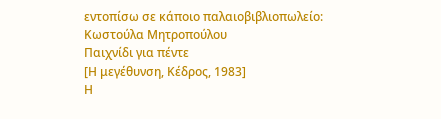εντοπίσω σε κάποιο παλαιοβιβλιοπωλείο:
Κωστούλα Μητροπούλου
Παιχνίδι για πέντε
[Η μεγέθυνση, Κέδρος, 1983]
Η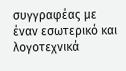συγγραφέας με έναν εσωτερικό και λογοτεχνικά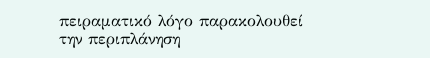πειραματικό λόγο παρακολουθεί την περιπλάνηση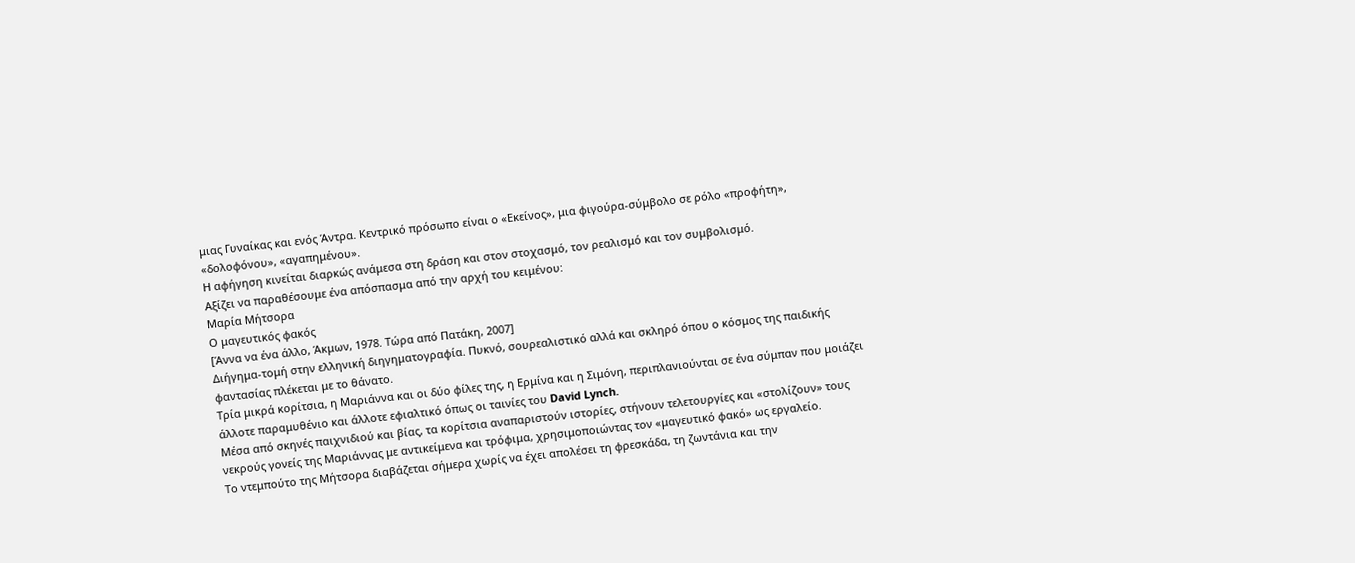μιας Γυναίκας και ενός Άντρα. Κεντρικό πρόσωπο είναι ο «Εκείνος», μια φιγούρα-σύμβολο σε ρόλο «προφήτη», «δολοφόνου», «αγαπημένου».
Η αφήγηση κινείται διαρκώς ανάμεσα στη δράση και στον στοχασμό, τον ρεαλισμό και τον συμβολισμό.
Αξίζει να παραθέσουμε ένα απόσπασμα από την αρχή του κειμένου:
Μαρία Μήτσορα
Ο μαγευτικός φακός
[Άννα να ένα άλλο, Άκμων, 1978. Τώρα από Πατάκη, 2007]
Διήγημα-τομή στην ελληνική διηγηματογραφία. Πυκνό, σουρεαλιστικό αλλά και σκληρό όπου ο κόσμος της παιδικής φαντασίας πλέκεται με το θάνατο.
Τρία μικρά κορίτσια, η Μαριάννα και οι δύο φίλες της, η Ερμίνα και η Σιμόνη, περιπλανιούνται σε ένα σύμπαν που μοιάζει άλλοτε παραμυθένιο και άλλοτε εφιαλτικό όπως οι ταινίες του David Lynch.
Μέσα από σκηνές παιχνιδιού και βίας, τα κορίτσια αναπαριστούν ιστορίες, στήνουν τελετουργίες και «στολίζουν» τους νεκρούς γονείς της Μαριάννας με αντικείμενα και τρόφιμα, χρησιμοποιώντας τον «μαγευτικό φακό» ως εργαλείο.
Το ντεμπούτο της Μήτσορα διαβάζεται σήμερα χωρίς να έχει απολέσει τη φρεσκάδα, τη ζωντάνια και την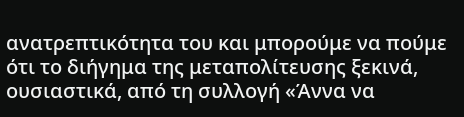ανατρεπτικότητα του και μπορούμε να πούμε ότι το διήγημα της μεταπολίτευσης ξεκινά, ουσιαστικά, από τη συλλογή «Άννα να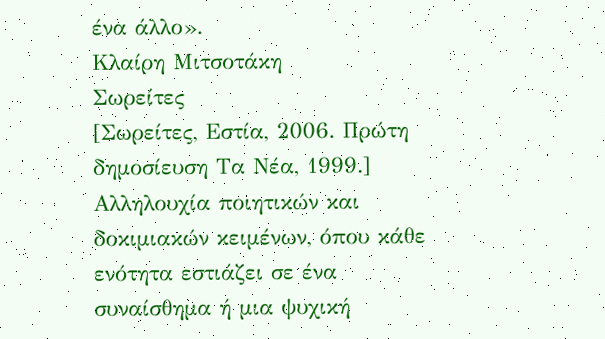ένα άλλο».
Κλαίρη Μιτσοτάκη
Σωρείτες
[Σωρείτες, Εστία, 2006. Πρώτη δημοσίευση Τα Νέα, 1999.]
Αλληλουχία ποιητικών και δοκιμιακών κειμένων, όπου κάθε ενότητα εστιάζει σε ένα συναίσθημα ή μια ψυχική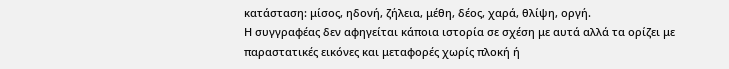κατάσταση: μίσος, ηδονή, ζήλεια, μέθη, δέος, χαρά, θλίψη, οργή.
Η συγγραφέας δεν αφηγείται κάποια ιστορία σε σχέση με αυτά αλλά τα ορίζει με παραστατικές εικόνες και μεταφορές χωρίς πλοκή ή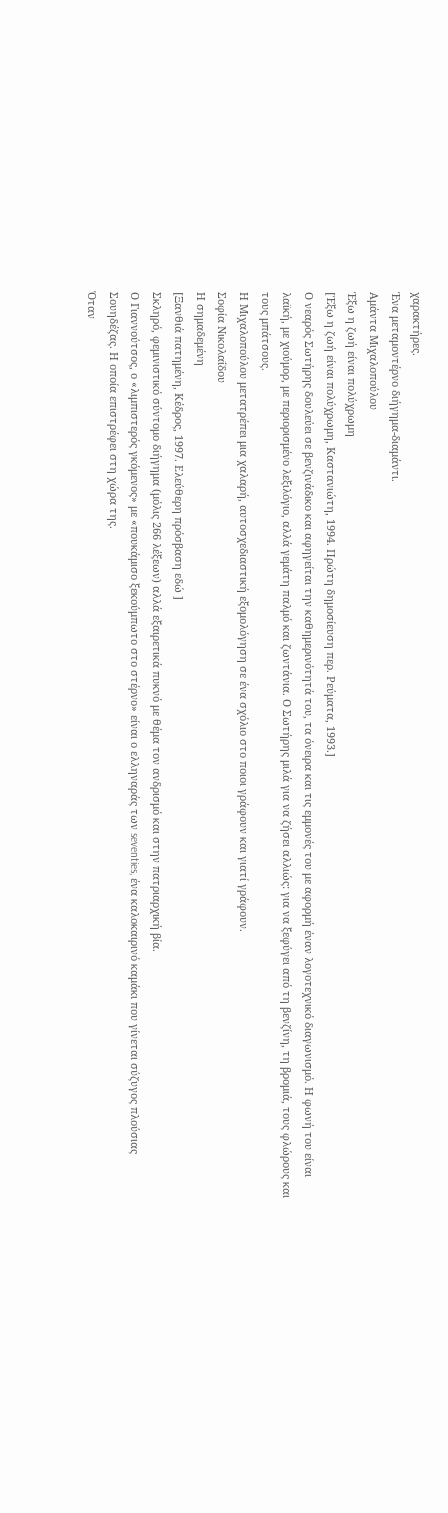χαρακτήρες.
Ένα μεταμοντέρνο διήγημα-διαμάντι.
Αμάντα Μιχαλοπούλου
Έξω η ζωή είναι πολύχρωμη
[Έξω η ζωή είναι πολύχρωμη, Καστανιώτη, 1994. Πρώτη δημοσίευση περ. Ρεύματα, 1993.]
Ο νεαρός Σωτήρης δουλεύει σε βενζινάδικο και αφηγείται την καθημερινότητά του, τα όνειρα και τις εμμονές του με αφορμή έναν λογοτεχνικό διαγωνισμό. Η φωνή του είναι λαϊκή, με χιούμορ, με περιορισμένο λεξιλόγιο, αλλά γεμάτη παλμό και ζωντάνια. Ο Σωτήρης μιλά για να ζήσει αλλιώς: για να ξεφύγει από τη βενζίνη, τη βρομιά, τους φλώρους και τους μπάτσους.
Η Μιχαλοπούλου μετατρέπει μια χαλαρή, αυτοσχεδιαστική εξομολόγηση σε ένα σχόλιο στο ποιοι γράφουν και γιατί γράφουν.
Σοφία Νικολαΐδου
Η σημαδεμένη
[Ξανθιά πατημένη, Κέδρος, 1997. Ελεύθερη πρόσβαση εδώ ]
Σκληρό, φεμινιστικό σύντομο διήγημα (μόλις 266 λέξεων) αλλά εξαιρετικά πυκνό με θέμα τον ανδρισμό και στην πατριαρχική βία.
Ο Γιαννούτσος, ο «λιμπιστερός γκόμενος» με «πουκάμισο ξεκούμπωτο στο στέρνο» είναι ο ελληναράς των seventies, ένα καλοκαιρινό καμάκι που γίνεται σύζυγος πλούσιας Σουηδέζας. Η οποία επιστρέφει στη χώρα της.
Όταν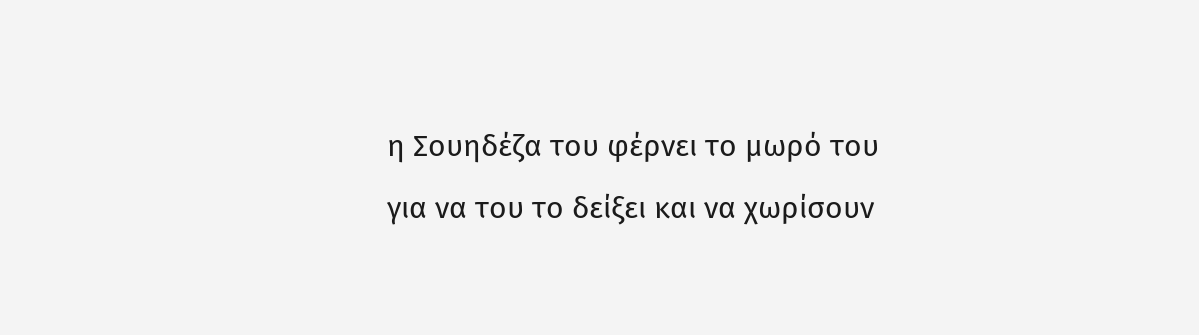η Σουηδέζα του φέρνει το μωρό του για να του το δείξει και να χωρίσουν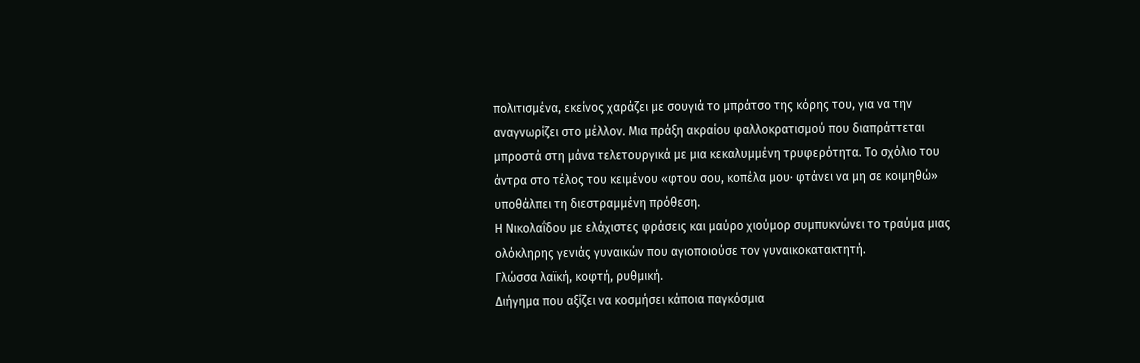πολιτισμένα, εκείνος χαράζει με σουγιά το μπράτσο της κόρης του, για να την αναγνωρίζει στο μέλλον. Μια πράξη ακραίου φαλλοκρατισμού που διαπράττεται μπροστά στη μάνα τελετουργικά με μια κεκαλυμμένη τρυφερότητα. Το σχόλιο του άντρα στο τέλος του κειμένου «φτου σου, κοπέλα μου∙ φτάνει να μη σε κοιμηθώ» υποθάλπει τη διεστραμμένη πρόθεση.
Η Νικολαΐδου με ελάχιστες φράσεις και μαύρο χιούμορ συμπυκνώνει το τραύμα μιας ολόκληρης γενιάς γυναικών που αγιοποιούσε τον γυναικοκατακτητή.
Γλώσσα λαϊκή, κοφτή, ρυθμική.
Διήγημα που αξίζει να κοσμήσει κάποια παγκόσμια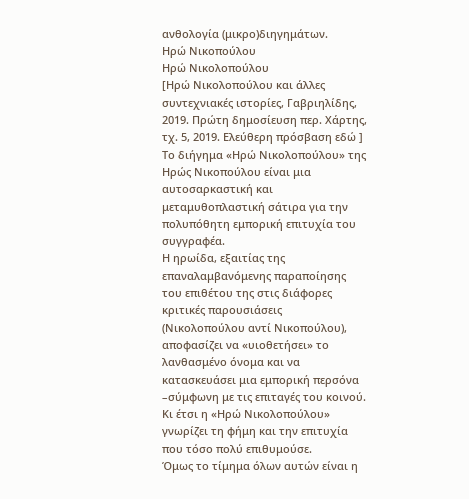ανθολογία (μικρο)διηγημάτων.
Ηρώ Νικοπούλου
Ηρώ Νικολοπούλου
[Ηρώ Νικολοπούλου και άλλες συντεχνιακές ιστορίες, Γαβριηλίδης, 2019. Πρώτη δημοσίευση περ. Χάρτης, τχ. 5, 2019. Ελεύθερη πρόσβαση εδώ ]
Το διήγημα «Ηρώ Νικολοπούλου» της Ηρώς Νικοπούλου είναι μια αυτοσαρκαστική και μεταμυθοπλαστική σάτιρα για την πολυπόθητη εμπορική επιτυχία του συγγραφέα.
Η ηρωίδα, εξαιτίας της επαναλαμβανόμενης παραποίησης του επιθέτου της στις διάφορες κριτικές παρουσιάσεις (Νικολοπούλου αντί Νικοπούλου), αποφασίζει να «υιοθετήσει» το λανθασμένο όνομα και να κατασκευάσει μια εμπορική περσόνα –σύμφωνη με τις επιταγές του κοινού. Κι έτσι η «Ηρώ Νικολοπούλου» γνωρίζει τη φήμη και την επιτυχία που τόσο πολύ επιθυμούσε.
Όμως το τίμημα όλων αυτών είναι η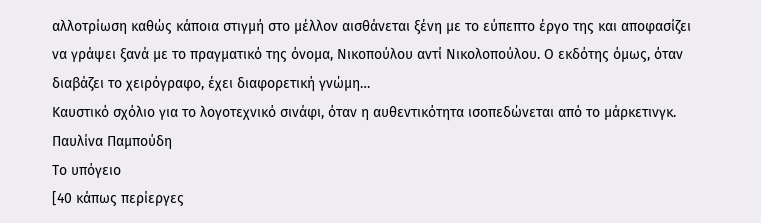αλλοτρίωση καθώς κάποια στιγμή στο μέλλον αισθάνεται ξένη με το εύπεπτο έργο της και αποφασίζει να γράψει ξανά με το πραγματικό της όνομα, Νικοπούλου αντί Νικολοπούλου. Ο εκδότης όμως, όταν διαβάζει το χειρόγραφο, έχει διαφορετική γνώμη…
Καυστικό σχόλιο για το λογοτεχνικό σινάφι, όταν η αυθεντικότητα ισοπεδώνεται από το μάρκετινγκ.
Παυλίνα Παμπούδη
Το υπόγειο
[40 κάπως περίεργες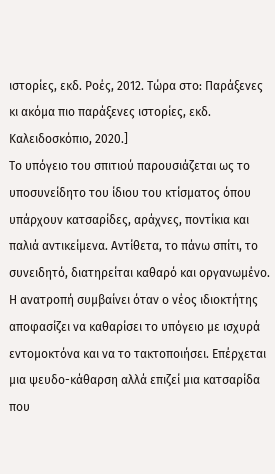ιστορίες, εκδ. Ροές, 2012. Τώρα στο: Παράξενες κι ακόμα πιο παράξενες ιστορίες, εκδ. Καλειδοσκόπιο, 2020.]
Το υπόγειο του σπιτιού παρουσιάζεται ως το υποσυνείδητο του ίδιου του κτίσματος όπου υπάρχουν κατσαρίδες, αράχνες, ποντίκια και παλιά αντικείμενα. Αντίθετα, το πάνω σπίτι, το συνειδητό, διατηρείται καθαρό και οργανωμένο.
Η ανατροπή συμβαίνει όταν ο νέος ιδιοκτήτης αποφασίζει να καθαρίσει το υπόγειο με ισχυρά εντομοκτόνα και να το τακτοποιήσει. Επέρχεται μια ψευδο-κάθαρση αλλά επιζεί μια κατσαρίδα που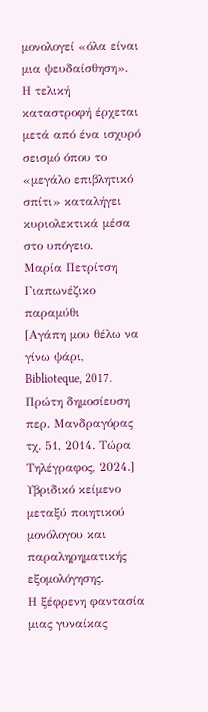μονολογεί «όλα είναι μια ψευδαίσθηση».
Η τελική καταστροφή έρχεται μετά από ένα ισχυρό σεισμό όπου το «μεγάλο επιβλητικό σπίτι» καταλήγει κυριολεκτικά μέσα στο υπόγειο.
Μαρία Πετρίτση
Γιαπωνέζικο παραμύθι
[Αγάπη μου θέλω να γίνω ψάρι, Biblioteque, 2017. Πρώτη δημοσίευση περ. Μανδραγόρας τχ. 51, 2014. Τώρα Τηλέγραφος, 2024.]
Υβριδικό κείμενο μεταξύ ποιητικού μονόλογου και παραληρηματικής εξομολόγησης.
Η ξέφρενη φαντασία μιας γυναίκας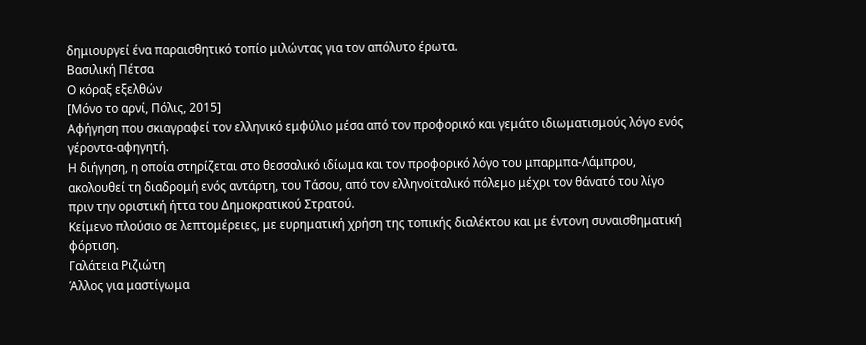δημιουργεί ένα παραισθητικό τοπίο μιλώντας για τον απόλυτο έρωτα.
Βασιλική Πέτσα
Ο κόραξ εξελθών
[Μόνο το αρνί, Πόλις, 2015]
Αφήγηση που σκιαγραφεί τον ελληνικό εμφύλιο μέσα από τον προφορικό και γεμάτο ιδιωματισμούς λόγο ενός γέροντα-αφηγητή.
Η διήγηση, η οποία στηρίζεται στο θεσσαλικό ιδίωμα και τον προφορικό λόγο του μπαρμπα-Λάμπρου, ακολουθεί τη διαδρομή ενός αντάρτη, του Τάσου, από τον ελληνοϊταλικό πόλεμο μέχρι τον θάνατό του λίγο πριν την οριστική ήττα του Δημοκρατικού Στρατού.
Κείμενο πλούσιο σε λεπτομέρειες, με ευρηματική χρήση της τοπικής διαλέκτου και με έντονη συναισθηματική φόρτιση.
Γαλάτεια Ριζιώτη
Άλλος για μαστίγωμα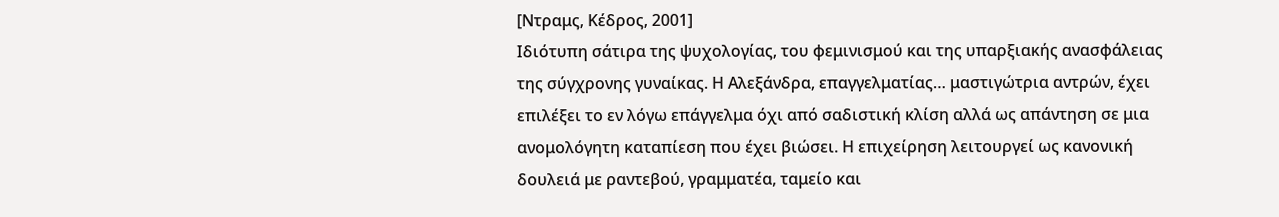[Ντραμς, Κέδρος, 2001]
Ιδιότυπη σάτιρα της ψυχολογίας, του φεμινισμού και της υπαρξιακής ανασφάλειας της σύγχρονης γυναίκας. Η Αλεξάνδρα, επαγγελματίας… μαστιγώτρια αντρών, έχει επιλέξει το εν λόγω επάγγελμα όχι από σαδιστική κλίση αλλά ως απάντηση σε μια ανομολόγητη καταπίεση που έχει βιώσει. Η επιχείρηση λειτουργεί ως κανονική δουλειά με ραντεβού, γραμματέα, ταμείο και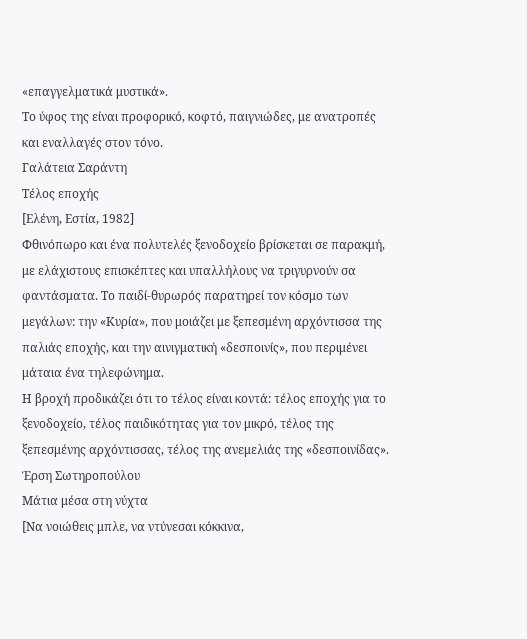«επαγγελματικά μυστικά».
Το ύφος της είναι προφορικό, κοφτό, παιγνιώδες, με ανατροπές και εναλλαγές στον τόνο.
Γαλάτεια Σαράντη
Τέλος εποχής
[Ελένη, Εστία, 1982]
Φθινόπωρο και ένα πολυτελές ξενοδοχείο βρίσκεται σε παρακμή, με ελάχιστους επισκέπτες και υπαλλήλους να τριγυρνούν σα φαντάσματα. Το παιδί-θυρωρός παρατηρεί τον κόσμο των μεγάλων: την «Κυρία», που μοιάζει με ξεπεσμένη αρχόντισσα της παλιάς εποχής, και την αινιγματική «δεσποινίς», που περιμένει μάταια ένα τηλεφώνημα.
Η βροχή προδικάζει ότι το τέλος είναι κοντά: τέλος εποχής για το ξενοδοχείο, τέλος παιδικότητας για τον μικρό, τέλος της ξεπεσμένης αρχόντισσας, τέλος της ανεμελιάς της «δεσποινίδας».
Έρση Σωτηροπούλου
Μάτια μέσα στη νύχτα
[Να νοιώθεις μπλε, να ντύνεσαι κόκκινα,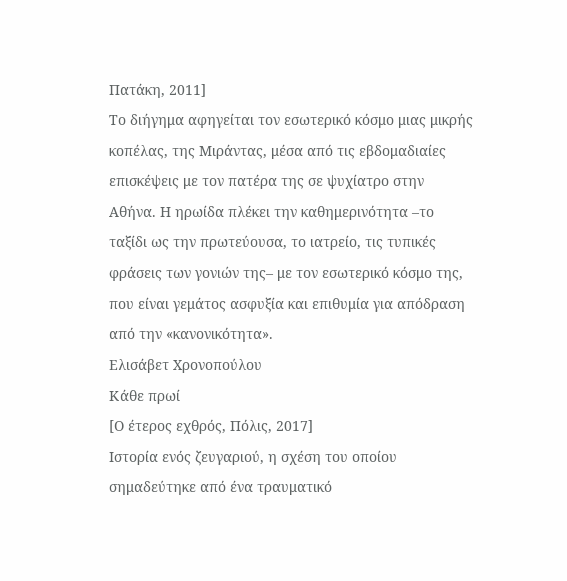Πατάκη, 2011]
Το διήγημα αφηγείται τον εσωτερικό κόσμο μιας μικρής κοπέλας, της Μιράντας, μέσα από τις εβδομαδιαίες επισκέψεις με τον πατέρα της σε ψυχίατρο στην Αθήνα. Η ηρωίδα πλέκει την καθημερινότητα –το ταξίδι ως την πρωτεύουσα, το ιατρείο, τις τυπικές φράσεις των γονιών της– με τον εσωτερικό κόσμο της, που είναι γεμάτος ασφυξία και επιθυμία για απόδραση από την «κανονικότητα».
Ελισάβετ Χρονοπούλου
Κάθε πρωί
[Ο έτερος εχθρός, Πόλις, 2017]
Ιστορία ενός ζευγαριού, η σχέση του οποίου σημαδεύτηκε από ένα τραυματικό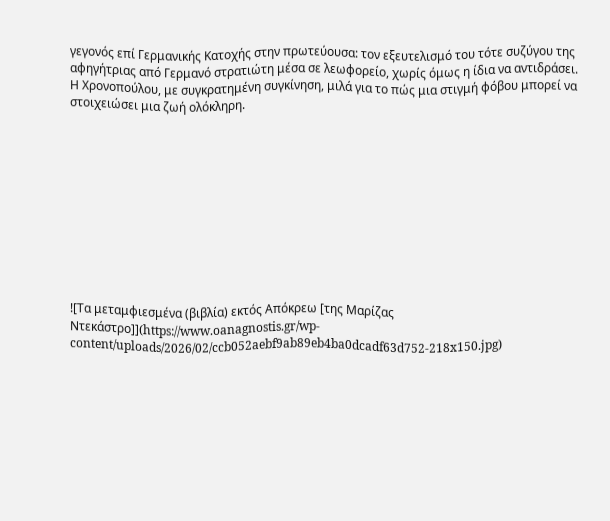γεγονός επί Γερμανικής Κατοχής στην πρωτεύουσα: τον εξευτελισμό του τότε συζύγου της αφηγήτριας από Γερμανό στρατιώτη μέσα σε λεωφορείο, χωρίς όμως η ίδια να αντιδράσει.
Η Χρονοπούλου, με συγκρατημένη συγκίνηση, μιλά για το πώς μια στιγμή φόβου μπορεί να στοιχειώσει μια ζωή ολόκληρη.











![Τα μεταμφιεσμένα (βιβλία) εκτός Απόκρεω [της Μαρίζας Ντεκάστρο]](https://www.oanagnostis.gr/wp-content/uploads/2026/02/ccb052aebf9ab89eb4ba0dcadf63d752-218x150.jpg)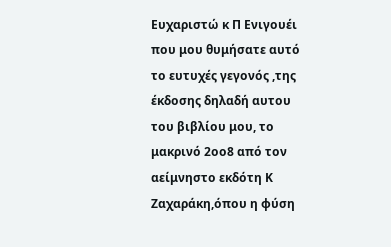Ευχαριστώ κ Π Ενιγουέι που μου θυμήσατε αυτό το ευτυχές γεγονός ,της έκδοσης δηλαδή αυτου του βιβλίου μου, το μακρινό 2οο8 από τον αείμνηστο εκδότη Κ Ζαχαράκη,όπου η φύση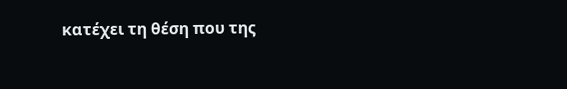κατέχει τη θέση που της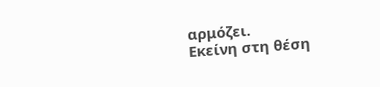αρμόζει.
Εκείνη στη θέση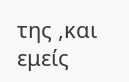της ,και εμείς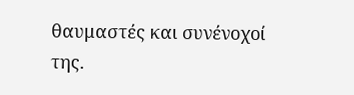θαυμαστές και συνένοχοί της.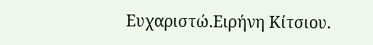Ευχαριστώ.Ειρήνη Κίτσιου.